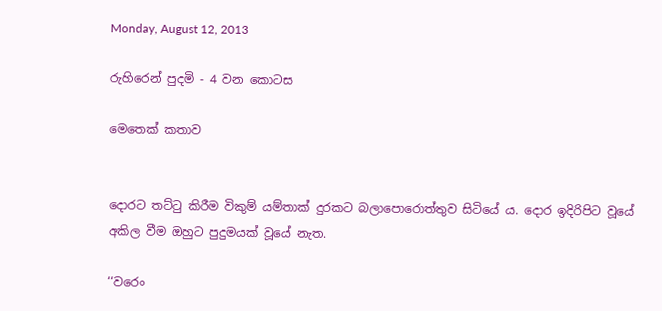Monday, August 12, 2013

රුහිරෙන් පුදමි - 4 වන කොටස

මෙතෙක් කතාව


දොරට තට්ටු කිරීම විකුම් යම්තාක් දුරකට බලාපොරොත්තුව සිටියේ ය. දොර ඉදිරිපිට වූයේ අකිල වීම ඔහුට පුදුමයක් වූයේ නැත.

‘‘වරෙං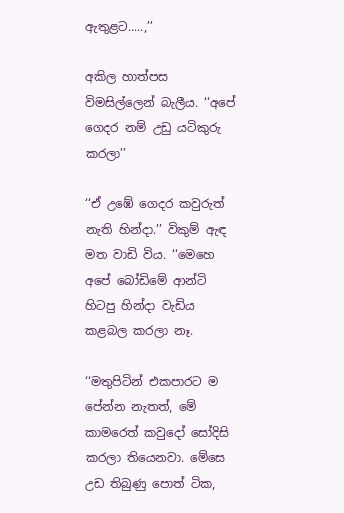ඇතුළට.....,’’

අකිල හාත්පස විමසිල්ලෙන් බැලීය. ‘‘අපේ ගෙදර නම් උඩු යටිකුරු කරලා’’

‘‘ඒ උඹේ ගෙදර කවුරුත් නැති හින්දා.’’ විකුම් ඇඳ මත වාඩි විය. ‘‘මෙහෙ අපේ බෝඩිමේ ආන්ටි හිටපු හින්දා වැඩිය කළබල කරලා නෑ.

‘‘මතුපිටින් එකපාරට ම පේන්න නැතත්, මේ කාමරෙත් කවුදෝ සෝදිසි කරලා තියෙනවා. මේසෙ උඩ තිබුණු පොත් ටික,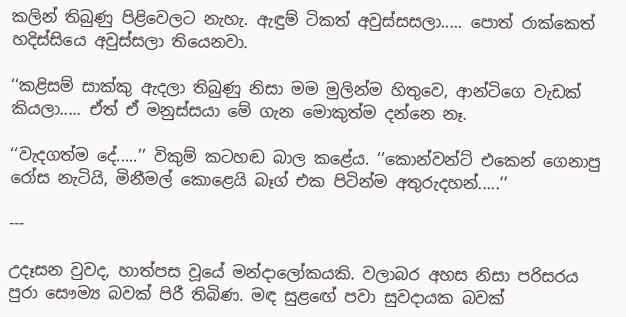කලින් තිබුණු පිළිවෙලට නැහැ. ඇඳුම් ටිකත් අවුස්සසලා..... පොත් රාක්කෙත් හදිස්සියෙ අවුස්සලා තියෙනවා.

‘‘කළිසම් සාක්කු ඇදලා තිබුණු නිසා මම මුලින්ම හිතුවෙ, ආන්ටිගෙ වැඩක් කියලා..... ඒත් ඒ මනුස්සයා මේ ගැන මොකුත්ම දන්නෙ නෑ.

‘‘වැදගත්ම දේ.....’’ විකුම් කටහඬ බාල කළේය. ‘‘කොන්වන්ට් එකෙන් ගෙනාපු රෝස නැටියි, මිනීමල් කොළෙයි බෑග් එක පිටින්ම අතුරුදහන්.....’’

---

උදෑසන වුවද, හාත්පස වූයේ මන්දාලෝකයකි. වලාබර අහස නිසා පරිසරය පුරා සෞම්‍ය බවක් පිරී තිබිණ. මඳ සුළඟේ පවා සුවදායක බවක්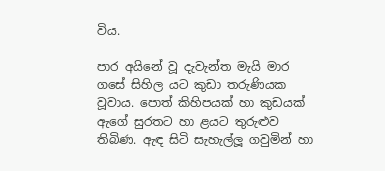විය.

පාර අයිනේ වූ දැවැන්ත මැයි මාර ගසේ සිහිල යට කුඩා තරුණියක වූවාය. පොත් කිහිපයක් හා කුඩයක් ඇගේ සුරතට හා ළයට තුරුළුව තිබිණ. ඇඳ සිටි සැහැල්ලූ ගවුමින් හා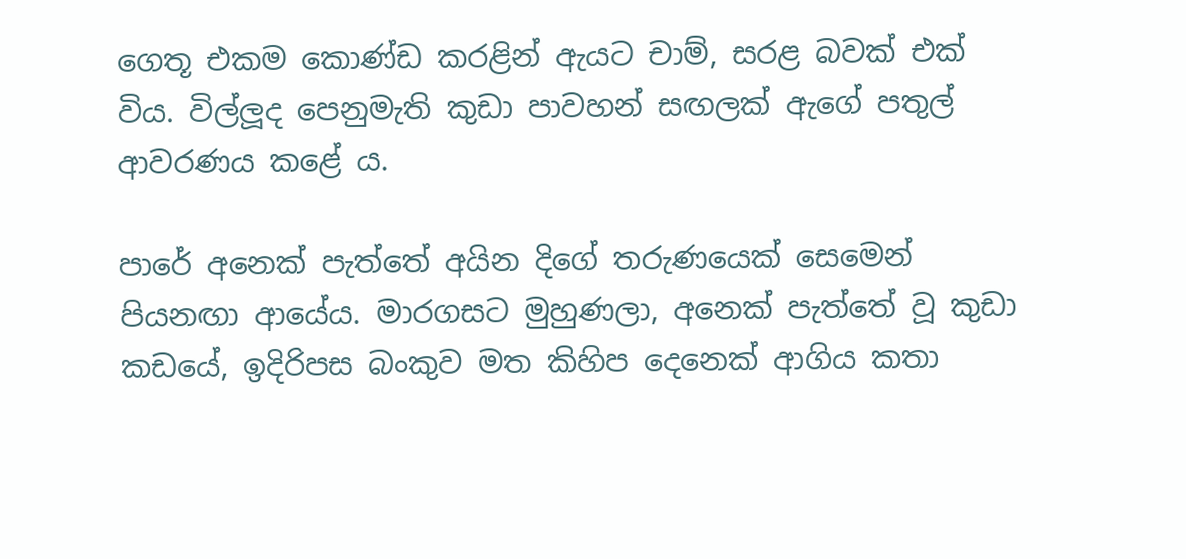ගෙතූ එකම කොණ්ඩ කරළින් ඇයට චාම්, සරළ බවක් එක් විය. විල්ලූද පෙනුමැති කුඩා පාවහන් සඟලක් ඇගේ පතුල් ආවරණය කළේ ය.

පාරේ අනෙක් පැත්තේ අයින දිගේ තරුණයෙක් සෙමෙන් පියනඟා ආයේය. මාරගසට මුහුණලා, අනෙක් පැත්තේ වූ කුඩා කඩයේ, ඉදිරිපස බංකුව මත කිහිප දෙනෙක් ආගිය කතා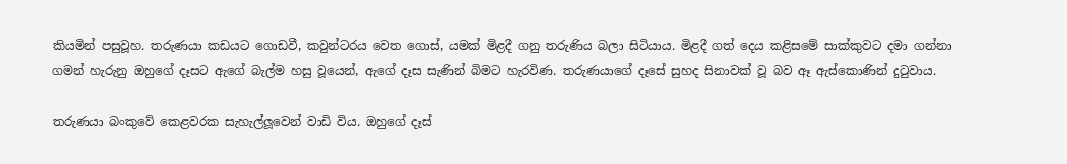කියමින් පසුවූහ. තරුණයා කඩයට ගොඩවී, කවුන්ටරය වෙත ගොස්, යමක් මිළදී ගනු තරුණිය බලා සිටියාය. මිළදී ගත් දෙය කළිසමේ සාක්කුවට දමා ගන්නා ගමන් හැරුනු ඔහුගේ දෑසට ඇගේ බැල්ම හසු වූයෙන්, ඇගේ දෑස සැණින් බිමට හැරවිණ. තරුණයාගේ දෑසේ සුහද සිනාවක් වූ බව ඈ ඇස්කොණින් දුටුවාය.

තරුණයා බංකුවේ කෙළවරක සැහැල්ලූවෙන් වාඩි විය. ඔහුගේ දෑස්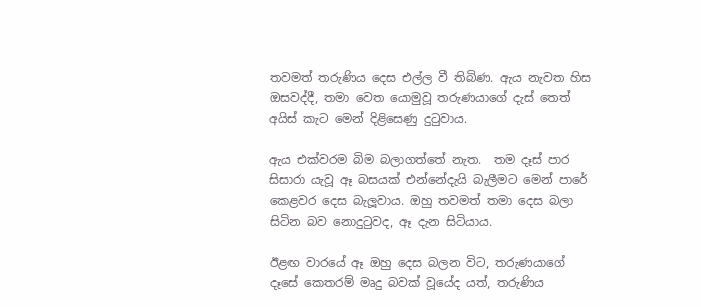තවමත් තරුණිය දෙස එල්ල වී තිබිණ. ඇය නැවත හිස ඔසවද්දී, තමා වෙත යොමුවූ තරුණයාගේ දැස් තෙත් අයිස් කැට මෙන් දිළිසෙණු දුටුවාය.

ඇය එක්වරම බිම බලාගත්තේ නැත.  තම දෑස් පාර සිසාරා යැවූ ඈ බසයක් එන්නේදැයි බැලීමට මෙන් පාරේ කෙළවර දෙස බැලූවාය. ඔහු තවමත් තමා දෙස බලා සිටින බව නොදුටුවද, ඈ දැන සිටියාය.

ඊළඟ වාරයේ ඈ ඔහු දෙස බලන විට, තරුණයාගේ දෑසේ කෙතරම් මෘදු බවක් වූයේද යත්, තරුණිය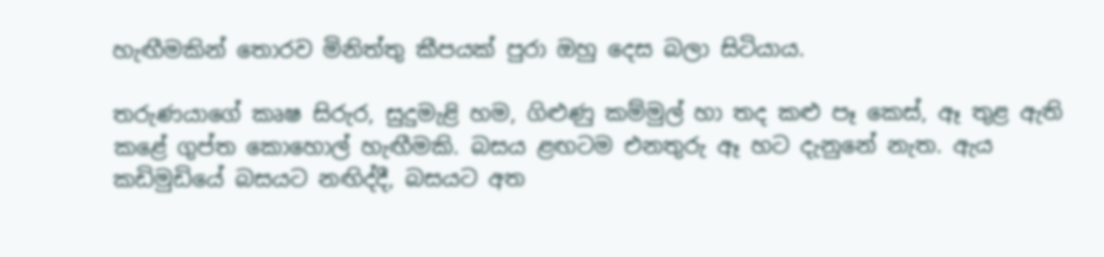හැඟීමකින් තොරව මිනිත්තු කීපයක් පුරා ඔහු දෙස බලා සිටියාය.

තරුණයාගේ කෘෂ සිරුර, සුදුමැළි හම, ගිළුණු කම්මුල් හා තද කළු පෑ කෙස්, ඈ තුළ ඇති කළේ ගුප්ත කොහොල් හැඟීමකි. බසය ළඟටම එනතුරු ඈ හට දැනුනේ නැත. ඇය කඩිමුඩියේ බසයට නඟිද්දී, බසයට අත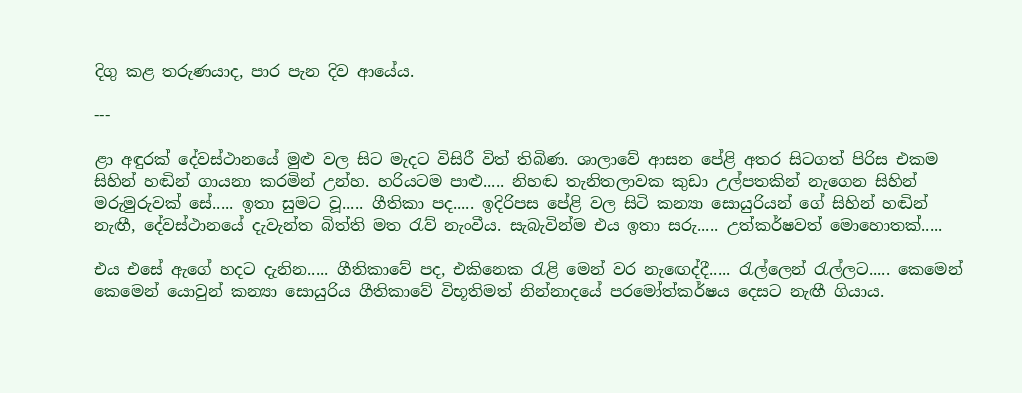දිගු කළ තරුණයාද, පාර පැන දිව ආයේය.

---

ළා අඳුරක් දේවස්ථානයේ මුළු වල සිට මැදට විසිරී විත් තිබිණ. ශාලාවේ ආසන පේළි අතර සිටගත් පිරිස එකම සිහින් හඬින් ගායනා කරමින් උන්හ. හරියටම පාළු..... නිහඬ තැනිතලාවක කුඩා උල්පතකින් නැගෙන සිහින් මරුමුරුවක් සේ..... ඉතා සුමට වූ..... ගීතිකා පද..... ඉදිරිපස පේළි වල සිටි කන්‍යා සොයුරියන් ගේ සිහින් හඬින් නැඟී, දේවස්ථානයේ දැවැන්ත බිත්ති මත රැව් නැංවීය. සැබැවින්ම එය ඉතා සරු..... උත්කර්ෂවත් මොහොතක්.....

එය එසේ ඇගේ හදට දැනින..... ගීතිකාවේ පද, එකිනෙක රැළි මෙන් වර නැඟෙද්දී..... රැල්ලෙන් රැල්ලට..... කෙමෙන් කෙමෙන් යොවුන් කන්‍යා සොයුරිය ගීතිකාවේ විභූතිමත් නින්නාදයේ පරමෝත්කර්ෂය දෙසට නැඟී ගියාය.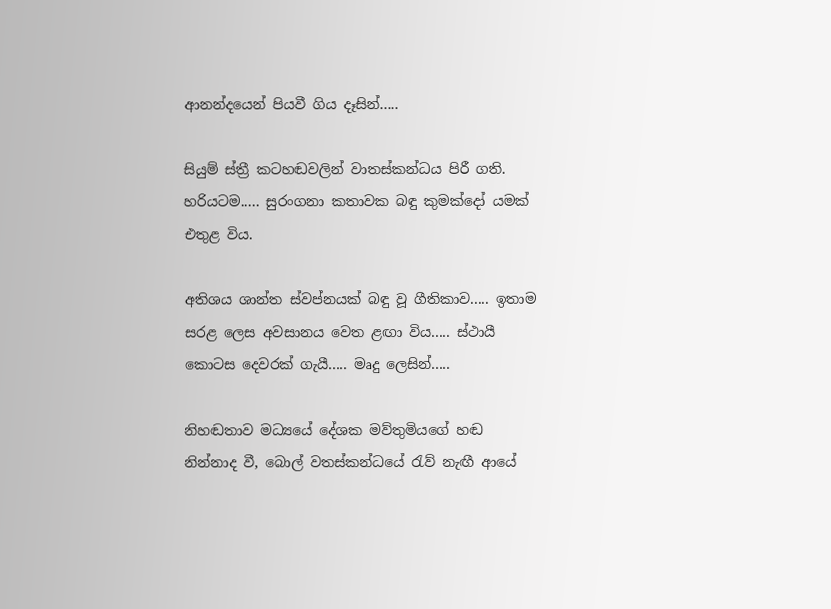ආනන්දයෙන් පියවී ගිය දෑසින්.....

සියුම් ස්ත්‍රී කටහඬවලින් වාතස්කන්ධය පිරී ගති. හරියටම..... සුරංගනා කතාවක බඳු කුමක්දෝ යමක් එතුළ විය.

අතිශය ශාන්ත ස්වප්නයක් බඳු වූ ගීතිකාව..... ඉතාම සරළ ලෙස අවසානය වෙත ළඟා විය..... ස්ථායී කොටස දෙවරක් ගැයී..... මෘදු ලෙසින්.....

නිහඬතාව මධ්‍යයේ දේශක මව්තුමියගේ හඬ නින්නාද වී, බොල් වතස්කන්ධයේ රැව් නැඟී ආයේ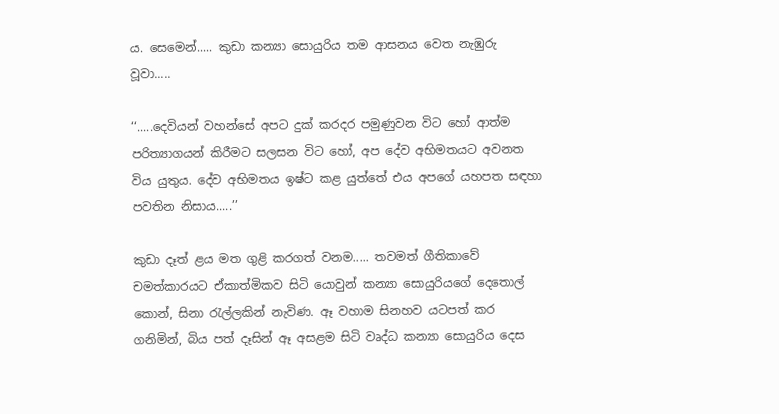ය. සෙමෙන්..... කුඩා කන්‍යා සොයුරිය තම ආසනය වෙත නැඹුරු වූවා.....

‘‘.....දෙවියන් වහන්සේ අපට දුක් කරදර පමුණුවන විට හෝ ආත්ම පරිත්‍යාගයන් කිරීමට සලසන විට හෝ, අප දේව අභිමතයට අවනත විය යුතුය. දේව අභිමතය ඉෂ්ට කළ යුත්තේ එය අපගේ යහපත සඳහා පවතින නිසාය.....’’

කුඩා දෑත් ළය මත ගුළි කරගත් වනම..... තවමත් ගීතිකාවේ චමත්කාරයට ඒකාත්මිකව සිටි යොවුන් කන්‍යා සොයුරියගේ දෙතොල් කොන්, සිනා රැල්ලකින් නැවිණ. ඈ වහාම සිනහව යටපත් කර ගනිමින්, බිය පත් දෑසින් ඈ අසළම සිටි වෘද්ධ කන්‍යා සොයුරිය දෙස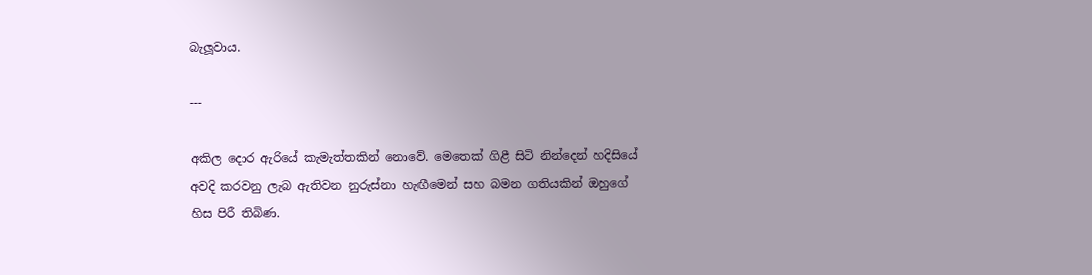බැලූවාය.

---

අකිල දොර ඇරියේ කැමැත්තකින් නොවේ. මෙතෙක් ගිළී සිටි නින්දෙන් හදිසියේ අවදි කරවනු ලැබ ඇතිවන නුරුස්නා හැඟීමෙන් සහ බමන ගතියකින් ඔහුගේ හිස පිරී තිබිණ.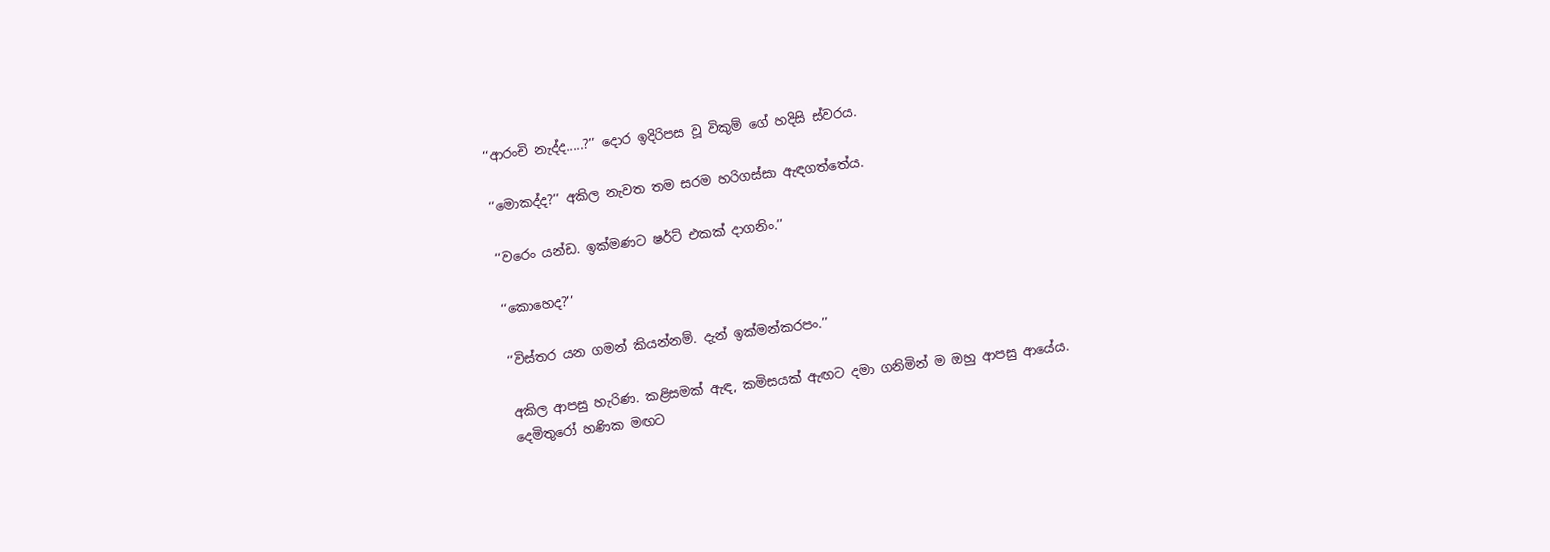‘‘ආරංචි නැද්ද.....?’’ දොර ඉදිරිපස වූ විකුම් ගේ හදිසි ස්වරය.

‘‘මොකද්ද?’’ අකිල නැවත තම සරම හරිගස්සා ඇඳගත්තේය.

‘‘වරෙං යන්ඩ. ඉක්මණට ෂර්ට් එකක් දාගනිං.’’

‘‘කොහෙද?’’

‘‘විස්තර යන ගමන් කියන්නම්. දැන් ඉක්මන්කරපං.’’

අකිල ආපසු හැරිණ. කළිසමක් ඇඳ, කමිසයක් ඇඟට දමා ගනිමින් ම ඔහු ආපසු ආයේය.
දෙමිතුරෝ හණික මඟට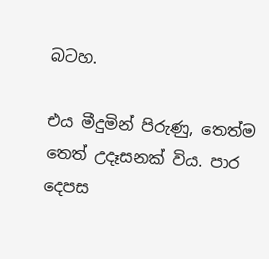බටහ.

එය මීදුමින් පිරුණු, තෙත්ම තෙත් උදෑසනක් විය. පාර දෙපස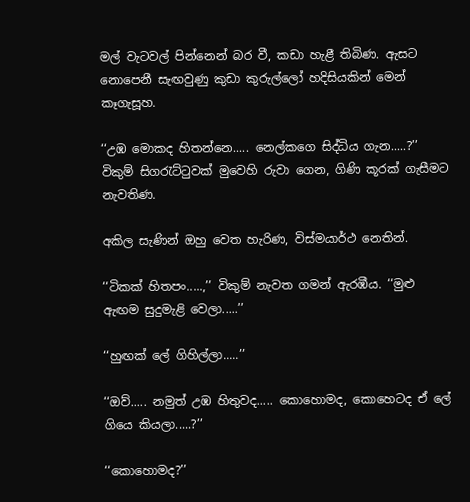මල් වැටවල් පින්නෙන් බර වී, කඩා හැළී තිබිණ. ඇසට නොපෙනී සැඟවුණු කුඩා කුරුල්ලෝ හදිසියකින් මෙන් කෑගැසූහ.

‘‘උඹ මොකද හිතන්නෙ..... නෙල්කගෙ සිද්ධිය ගැන.....?’’ විකුම් සිගරැට්ටුවක් මුවෙහි රුවා ගෙන, ගිණි කූරක් ගැසීමට නැවතිණ.

අකිල සැණින් ඔහු වෙත හැරිණ, විස්මයාර්ථ නෙතින්.

‘‘ටිකක් හිතපං.....,’’ විකුම් නැවත ගමන් ඇරඹීය. ‘‘මුළු ඇඟම සුදුමැළි වෙලා.....’’

‘‘හුඟක් ලේ ගිහිල්ලා.....’’

‘‘ඔව්..... නමුත් උඹ හිතුවද..... කොහොමද, කොහෙටද ඒ ලේ ගියෙ කියලා.....?’’

‘‘කොහොමද?’’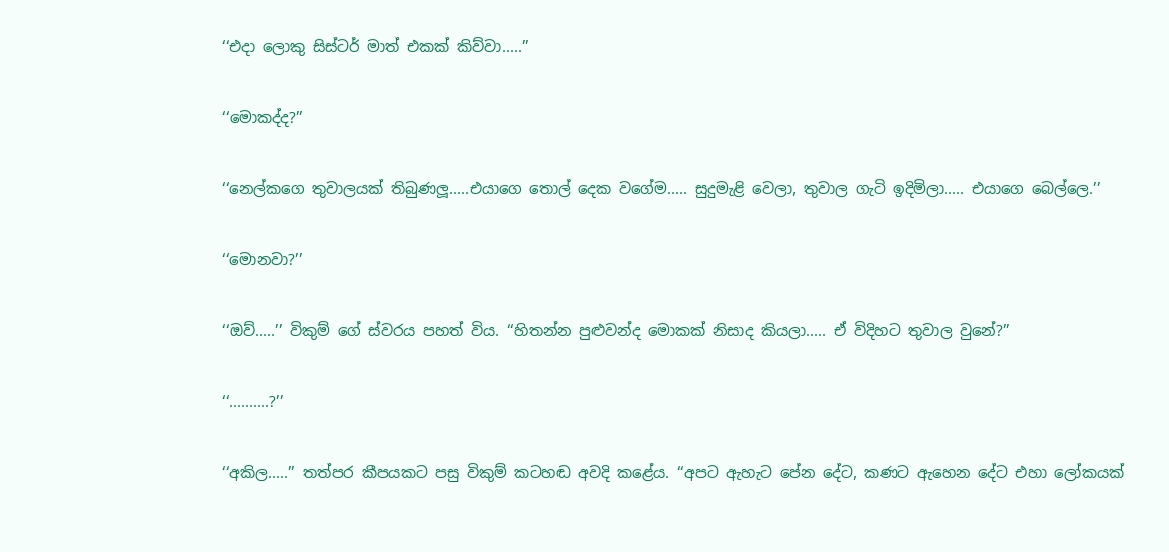‘‘එදා ලොකු සිස්ටර් මාත් එකක් කිව්වා.....’’

‘‘මොකද්ද?’’

‘‘නෙල්කගෙ තුවාලයක් තිබුණලූ.....එයාගෙ තොල් දෙක වගේම..... සුදුමැළි වෙලා, තුවාල ගැටි ඉදිමිලා..... එයාගෙ බෙල්ලෙ.’’

‘‘මොනවා?’’

‘‘ඔව්.....’’ විකුම් ගේ ස්වරය පහත් විය. ‘‘හිතන්න පුළුවන්ද මොකක් නිසාද කියලා..... ඒ විදිහට තුවාල වුනේ?’’

‘‘..........?’’

‘‘අකිල.....’’ තත්පර කීපයකට පසු විකුම් කටහඬ අවදි කළේය. ‘‘අපට ඇහැට පේන දේට, කණට ඇහෙන දේට එහා ලෝකයක්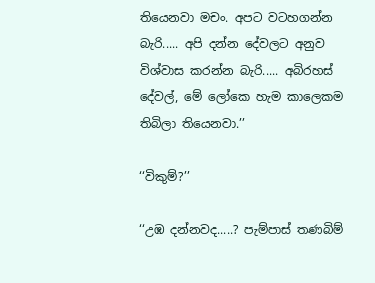තියෙනවා මචං. අපට වටහගන්න බැරි..... අපි දන්න දේවලට අනුව විශ්වාස කරන්න බැරි..... අබිරහස් දේවල්, මේ ලෝකෙ හැම කාලෙකම තිබිලා තියෙනවා.’’

‘‘විකුම්?’’

‘‘උඹ දන්නවද.....? පැම්පාස් තණබිම්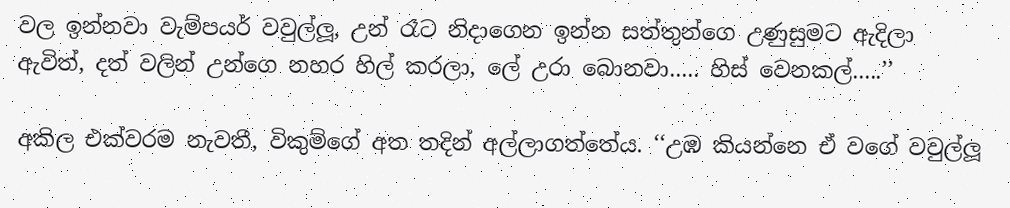වල ඉන්නවා වැම්පයර් වවුල්ලූ, උන් රෑට නිදාගෙන ඉන්න සත්තුන්ගෙ උණුසුමට ඇදිලා ඇවිත්, දත් වලින් උන්ගෙ නහර හිල් කරලා, ලේ උරා බොනවා..... හිස් වෙනකල්.....’’

අකිල එක්වරම නැවතී, විකුම්ගේ අත තදින් අල්ලාගත්තේය. ‘‘උඹ කියන්නෙ ඒ වගේ වවුල්ලූ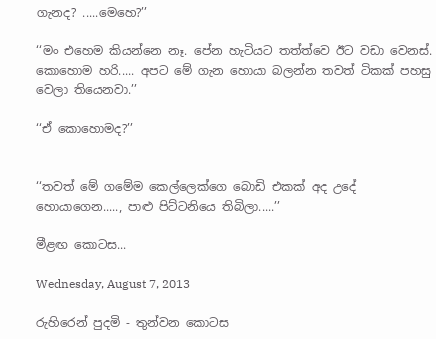ගැනද? .....මෙහෙ?’’

‘‘මං එහෙම කියන්නෙ නෑ. පේන හැටියට තත්ත්වෙ ඊට වඩා වෙනස්. කොහොම හරි..... අපට මේ ගැන හොයා බලන්න තවත් ටිකක් පහසු වෙලා තියෙනවා.’’

‘‘ඒ කොහොමද?’’


‘‘තවත් මේ ගමේම කෙල්ලෙක්ගෙ බොඩි එකක් අද උදේ හොයාගෙන....., පාළු පිට්ටනියෙ තිබිලා.....’’

මීළඟ කොටස...

Wednesday, August 7, 2013

රුහිරෙන් පුදමි - තුන්වන කොටස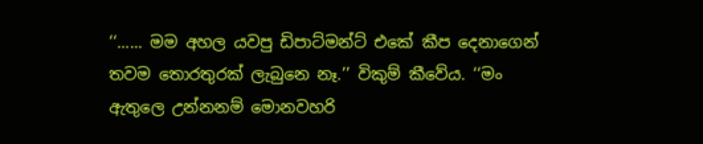‘‘...... මම අහල යවපු ඩිපාට්මන්ට් එකේ කීප දෙනාගෙන් තවම තොරතුරක් ලැබුනෙ නෑ.’’ විකුම් කීවේය. ‘‘මං ඇතුලෙ උන්නනම් මොනවහරි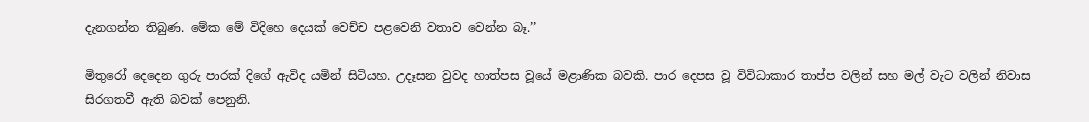දැනගන්න තිබුණ. මේක මේ විදිහෙ දෙයක් වෙච්ච පළවෙනි වතාව වෙන්න බෑ.’’

මිතුරෝ දෙදෙන ගුරු පාරක් දිගේ ඇවිද යමින් සිටියහ. උදෑසන වුවද හාත්පස වූයේ මළාණික බවකි. පාර දෙපස වූ විවිධාකාර තාප්ප වලින් සහ මල් වැට වලින් නිවාස සිරගතවී ඇති බවක් පෙනුනි.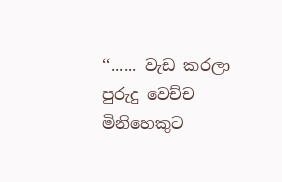‘‘...... වැඩ කරලා පුරුදු වෙච්ච මිනිහෙකුට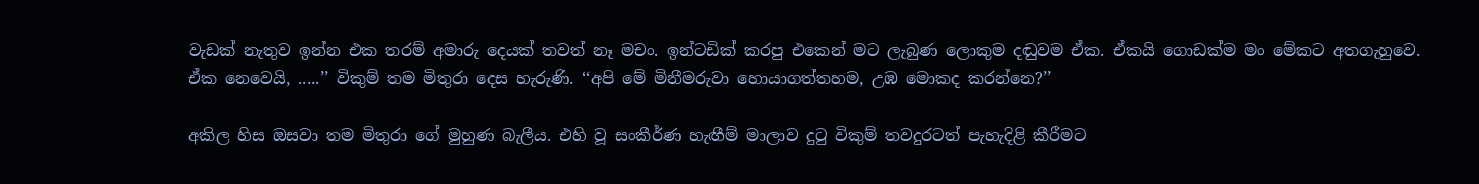වැඩක් නැතුව ඉන්න එක තරම් අමාරු දෙයක් තවත් නෑ මචං. ඉන්ටඩික් කරපු එකෙන් මට ලැබුණ ලොකුම දඬුවම ඒක. ඒකයි ගොඩක්ම මං මේකට අතගැහුවෙ. ඒක නෙවෙයි, .....’’ විකුම් තම මිතුරා දෙස හැරුණි. ‘‘අපි මේ මිනීමරුවා හොයාගත්තහම, උඹ මොකද කරන්නෙ?’’

අකිල හිස ඔසවා තම මිතුරා ගේ මුහුණ බැලීය. එහි වූ සංකීර්ණ හැඟීම් මාලාව දුටු විකුම් තවදුරටත් පැහැදිළි කීරීමට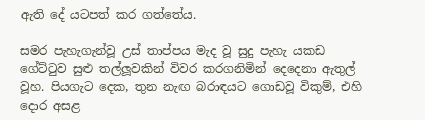ඇති දේ යටපත් කර ගත්තේය.

සමර පැහැගැන්වූ උස් තාප්පය මැද වූ සුදු පැහැ යකඩ ගේට්ටුව සුළු තල්ලූවකින් විවර කරගනිමින් දෙදෙනා ඇතුල් වූහ. පියගැට දෙක, තුන නැඟ බරාඳයට ගොඩවූ විකුම්, එහි දොර අසළ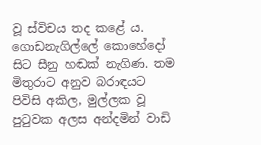වූ ස්විචය තද කළේ ය. ගොඩනැගිල්ලේ කොහේදෝ සිට සීනු හඬක් නැගිණ. තම මිතුරාට අනුව බරාඳයට පිවිසි අකිල, මුල්ලක වූ පුටුවක අලස අන්දමින් වාඩි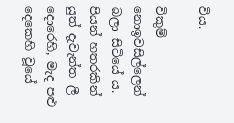විය.

විකුම් නොඉවසිල්ලෙන් බලා සිටියේ ය. පියන් හතරකින් යුත් දැවැන්ත ලී දොරෙහි, මැද පළු දෙකෙහි වූයේ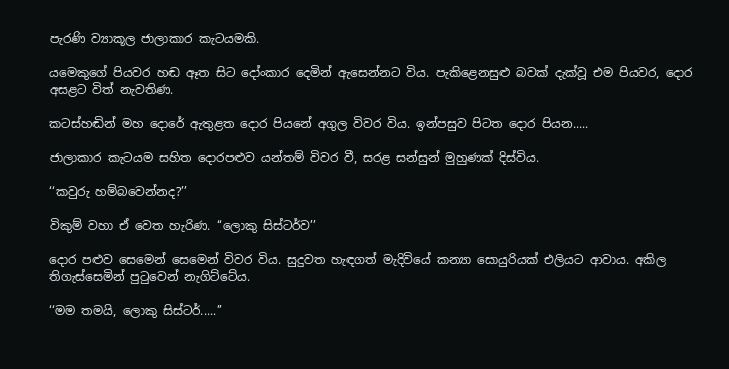පැරණි ව්‍යාකූල ජාලාකාර කැටයමකි.

යමෙකුගේ පියවර හඬ ඈත සිට දෝංකාර දෙමින් ඇසෙන්නට විය. පැකිළෙනසුළු බවක් දැක්වූ එම පියවර, දොර අසළට විත් නැවතිණ.

කටස්හඬින් මහ දොරේ ඇතුළත දොර පියනේ අගුල විවර විය. ඉන්පසුව පිටත දොර පියන.....

ජාලාකාර කැටයම සහිත දොරපළුව යන්තම් විවර වී, සරළ සන්සුන් මුහුණක් දිස්විය.

‘‘කවුරු හම්බවෙන්නද?’’

විකුම් වහා ඒ වෙත හැරිණ. ‘‘ලොකු සිස්ටර්ව’’

දොර පළුව සෙමෙන් සෙමෙන් විවර විය. සුදුවත හැඳගත් මැදිවියේ කන්‍යා සොයුරියක් එලියට ආවාය. අකිල තිගැස්සෙමින් පුටුවෙන් නැගිට්ටේය.

‘‘මම තමයි, ලොකු සිස්ටර්.....’’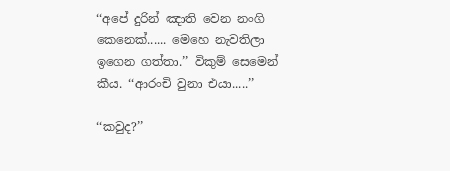‘‘අපේ දුරින් ඤාති වෙන නංගි කෙනෙක්...... මෙහෙ නැවතිලා ඉගෙන ගත්තා.’’ විකුම් සෙමෙන් කීය. ‘‘ආරංචි වුනා එයා.....’’

‘‘කවුද?’’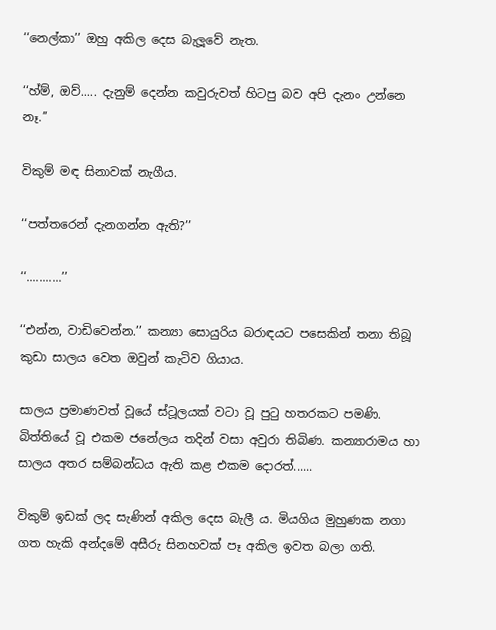‘‘නෙල්කා’’ ඔහු අකිල දෙස බැලූවේ නැත.

‘‘හ්ම්, ඔව්..... දැනුම් දෙන්න කවුරුවත් හිටපු බව අපි දැනං උන්නෙ නෑ.’’

විකුම් මඳ සිනාවක් නැගීය.

‘‘පත්තරෙන් දැනගන්න ඇති?’’

‘‘...........’’

‘‘එන්න, වාඩිවෙන්න.’’ කන්‍යා සොයුරිය බරාඳයට පසෙකින් තනා තිබූ කුඩා සාලය වෙත ඔවුන් කැටිව ගියාය.

සාලය ප්‍රමාණවත් වූයේ ස්ටූලයක් වටා වූ පුටු හතරකට පමණි. බිත්තියේ වූ එකම ජනේලය තදින් වසා අවුරා තිබිණ. කන්‍යාරාමය හා සාලය අතර සම්බන්ධය ඇති කළ එකම ‍දොරත්......

විකුම් ඉඩක් ලද සැණින් අකිල දෙස බැලී ය. මියගිය මුහුණක නගා ගත හැකි අන්දමේ අසීරු සිනහවක් පෑ අකිල ඉවත බලා ගති.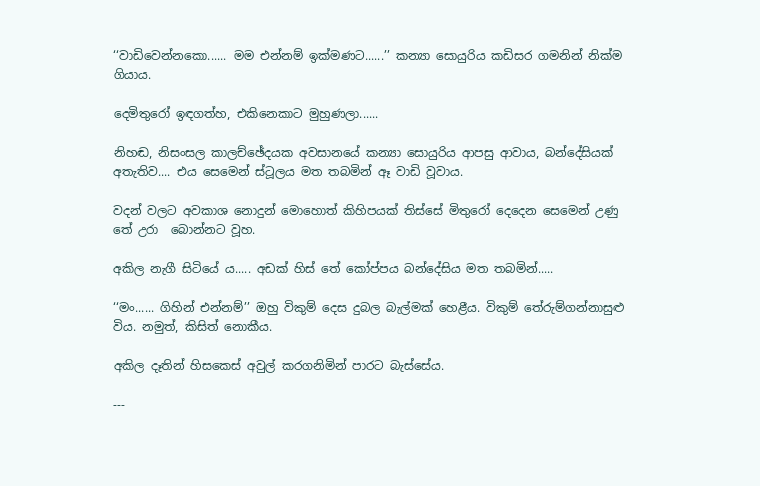‘‘වාඩිවෙන්නකො...... මම එන්නම් ඉක්මණට......’’ කන්‍යා සොයුරිය කඩිසර ගමනින් නික්ම ගියාය.

දෙමිතුරෝ ඉඳගත්හ, එකිනෙකාට මුහුණලා......

නිහඬ, නිසංසල කාලච්ඡේදයක අවසානයේ කන්‍යා සොයුරිය ආපසු ආවාය, බන්දේසියක් අතැතිව.... එය සෙමෙන් ස්ටූලය මත තබමින් ඈ වාඩි වූවාය.

වදන් වලට අවකාශ නොදුන් මොහොත් කිහිපයක් තිස්සේ මිතුරෝ දෙදෙන සෙමෙන් උණු තේ උරා  බොන්නට වූහ.

අකිල නැගී සිටියේ ය..... අඩක් හිස් තේ කෝප්පය බන්දේසිය මත තබමින්.....

‘‘මං...... ගිහින් එන්නම්’’ ඔහු විකුම් දෙස දුබල බැල්මක් හෙළීය. විකුම් තේරුම්ගන්නාසුළු විය. නමුත්, කිසිත් නොකීය.

අකිල දෑතින් හිසකෙස් අවුල් කරගනිමින් පාරට බැස්සේය.

---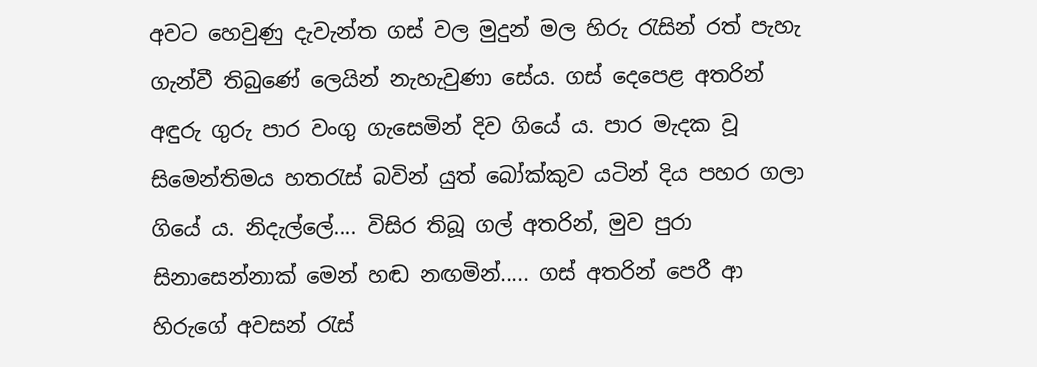අවට හෙවුණු දැවැන්ත ගස් වල මුදුන් මල හිරු රැසින් රත් පැහැ ගැන්වී තිබුණේ ලෙයින් නැහැවුණා සේය. ගස් දෙපෙළ අතරින් අඳුරු ගුරු පාර වංගු ගැසෙමින් දිව ගියේ ය. පාර මැදක වූ සිමෙන්තිමය හතරැස් බවින් යුත් බෝක්කුව යටින් දිය පහර ගලා ගියේ ය. නිදැල්ලේ.... විසිර තිබූ ගල් අතරින්, මුව පුරා සිනාසෙන්නාක් මෙන් හඬ නඟමින්..... ගස් අතරින් පෙරී ආ හිරුගේ අවසන් රැස්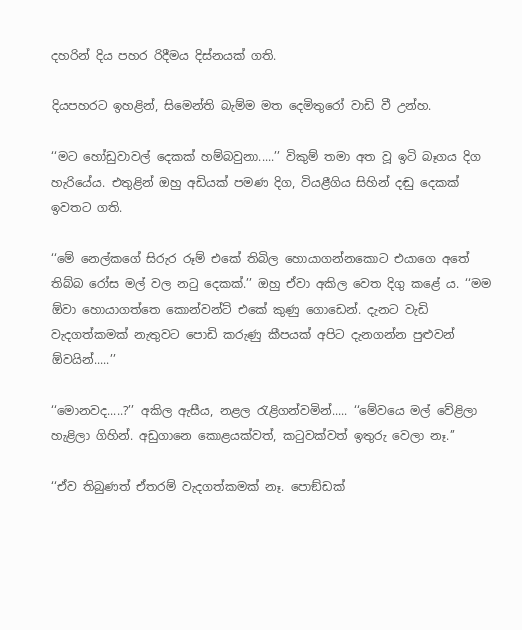දහරින් දිය පහර රිදීමය දිස්නයක් ගති.

දියපහරට ඉහළින්, සිමෙන්ති බැම්ම මත දෙමිතුරෝ වාඩි වී උන්හ.

‘‘මට හෝඩුවාවල් දෙකක් හම්බවුනා.....’’ විකුම් තමා අත වූ ඉටි බෑගය දිග හැරියේය. එතුළින් ඔහු අඩියක් පමණ දිග, වියළීගිය සිහින් දඬු දෙකක් ඉවතට ගති.

‘‘මේ නෙල්කගේ සිරුර රූම් එකේ තිබිල හොයාගන්නකොට එයාගෙ අතේ තිබ්බ රෝස මල් වල නටු දෙකක්.’’ ඔහු ඒවා අකිල වෙත දිගු කළේ ය. ‘‘මම  ඕවා හොයාගත්තෙ කොන්වන්ට් එකේ කුණු ගොඩෙන්. දැනට වැඩි වැදගත්කමක් නැතුවට පොඩි කරුණු කීපයක් අපිට දැනගන්න පුළුවන්  ඕවයින්.....’’

‘‘මොනවද.....?’’ අකිල ඇසීය, නළල රැළිගන්වමින්..... ‘‘මේවයෙ මල් වේළිලා හැළිලා ගිහින්. අඩුගානෙ කොළයක්වත්, කටුවක්වත් ඉතුරු වෙලා නෑ.’’

‘‘ඒව තිබුණත් ඒතරම් වැදගත්කමක් නෑ. පොඞ්ඩක්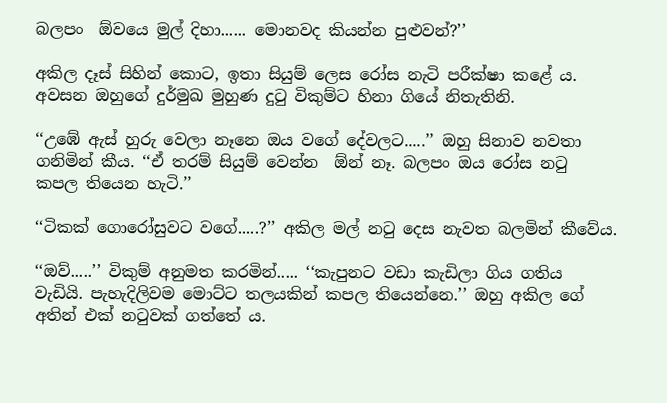බලපං  ඕවයෙ මුල් දිහා...... මොනවද කියන්න පුළුවන්?’’

අකිල දෑස් සිහින් කොට, ඉතා සියුම් ලෙස රෝස නැටි පරීක්ෂා කළේ ය. අවසන ඔහුගේ දුර්මුඛ මුහුණ දුටු විකුම්ට හිනා ගියේ නිතැතිනි.

‘‘උඹේ ඇස් හුරු වෙලා නෑනෙ ඔය වගේ දේවලට.....’’ ඔහු සිනාව නවතා ගනිමින් කීය. ‘‘ඒ තරම් සියුම් වෙන්න  ඕන් නෑ. බලපං ඔය රෝස නටු කපල තියෙන හැටි.’’

‘‘ටිකක් ගොරෝසුවට වගේ.....?’’ අකිල මල් නටු දෙස නැවත බලමින් කීවේය.

‘‘ඔව්.....’’ විකුම් අනුමත කරමින්..... ‘‘කැපුනට වඩා කැඩිලා ගිය ගතිය වැඩියි. පැහැදිලිවම මොට්ට තලයකින් කපල තියෙන්නෙ.’’ ඔහු අකිල ගේ අතින් එක් නටුවක් ගත්තේ ය.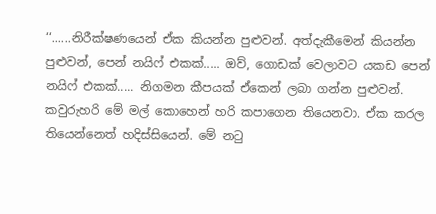‘‘......නිරීක්ෂණයෙන් ඒක කියන්න පුළුවන්. අත්දැකීමෙන් කියන්න පුළුවන්, පෙන් නයිෆ් එකක්..... ඔව්, ගොඩක් වෙලාවට යකඩ පෙන් නයිෆ් එකක්..... නිගමන කීපයක් ඒකෙන් ලබා ගන්න පුළුවන්. කවුරුහරි මේ මල් කොහෙන් හරි කපාගෙන තියෙනවා. ඒක කරල තියෙන්නෙත් හදිස්සියෙන්. මේ නටු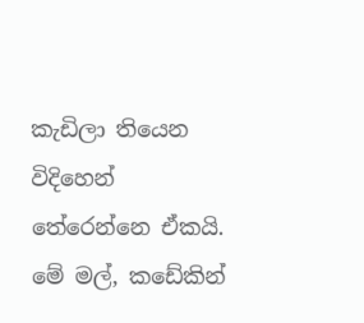කැඩිලා තියෙන විදිහෙන් තේරෙන්නෙ ඒකයි. මේ මල්, කඩේකින්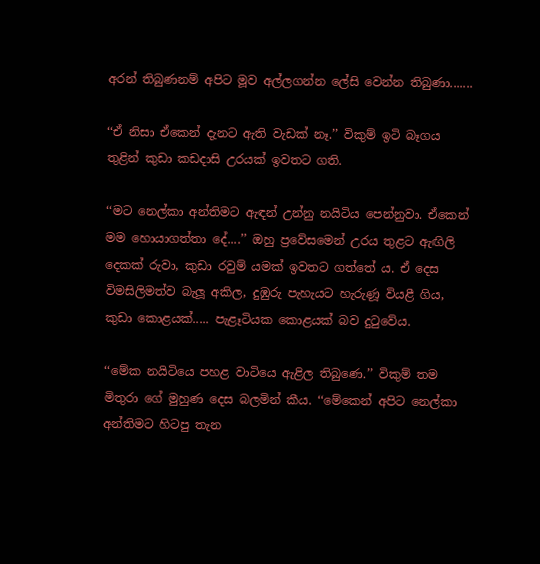අරන් තිබුණනම් අපිට මූව අල්ලගන්න ලේසි වෙන්න තිබුණා.......

‘‘ඒ නිසා ඒකෙන් දැනට ඇති වැඩක් නෑ.’’ විකුම් ඉටි බෑගය තුළින් කුඩා කඩදාසි උරයක් ඉවතට ගති.

‘‘මට නෙල්කා අන්තිමට ඇඳන් උන්නු නයිටිය පෙන්නුවා. ඒකෙන් මම හොයාගත්තා දේ....’’ ඔහු ප්‍රවේසමෙන් උරය තුළට ඇඟිලි දෙකක් රුවා, කුඩා රවුම් යමක් ඉවතට ගත්තේ ය. ඒ දෙස විමසිලිමත්ව බැලූ අකිල, දුඹුරු පැහැයට හැරුණූ වියළී ගිය, කුඩා කොළයක්..... පැළෑටියක කොළයක් බව දුටුවේය.

‘‘මේක නයිටියෙ පහළ වාටියෙ ඇළිල තිබුණෙ.’’ විකුම් තම මිතුරා ගේ මුහුණ දෙස බලමින් කීය. ‘‘මේකෙන් අපිට නෙල්කා අන්තිමට හිටපු තැන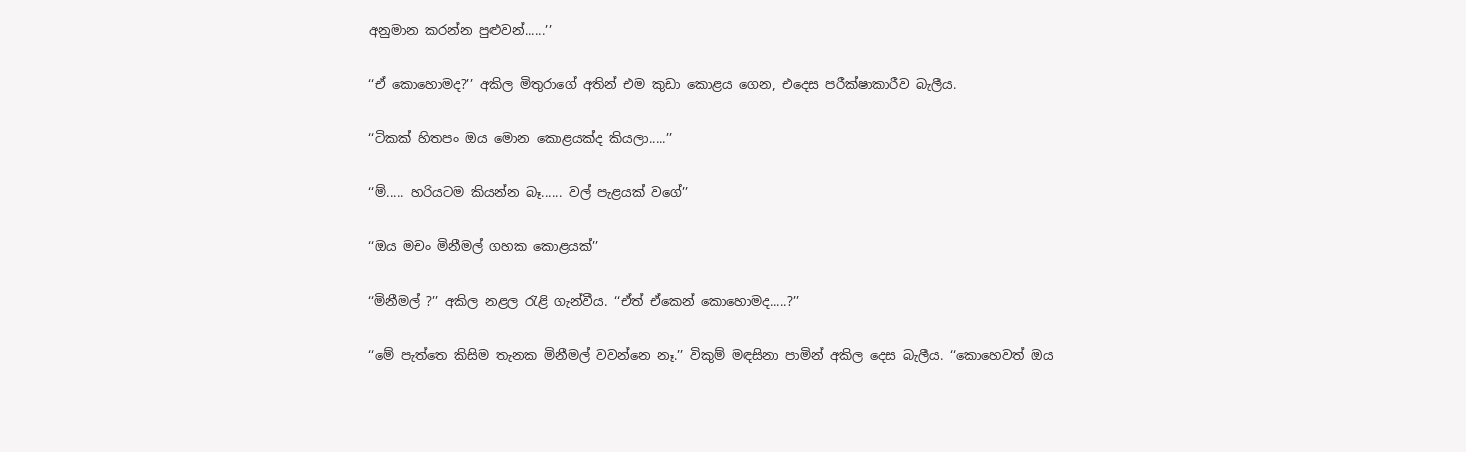අනුමාන කරන්න පුළුවන්......’’

‘‘ඒ කොහොමද?’’ අකිල මිතුරාගේ අතින් එම කුඩා කොළය ගෙන, එදෙස පරීක්ෂාකාරීව බැලීය.

‘‘ටිකක් හිතපං ඔය මොන කොළයක්ද කියලා.....’’

‘‘ම්..... හරියටම කියන්න බෑ...... වල් පැළයක් වගේ’’

‘‘ඔය මචං මිනීමල් ගහක කොළයක්’’

‘‘මිනීමල් ?’’ අකිල නළල රැළි ගැන්වීය. ‘‘ඒත් ඒකෙන් කොහොමද.....?’’

‘‘මේ පැත්තෙ කිසිම තැනක මිනීමල් වවන්නෙ නෑ.’’ විකුම් මඳසිනා පාමින් අකිල දෙස බැලීය. ‘‘කොහෙවත් ඔය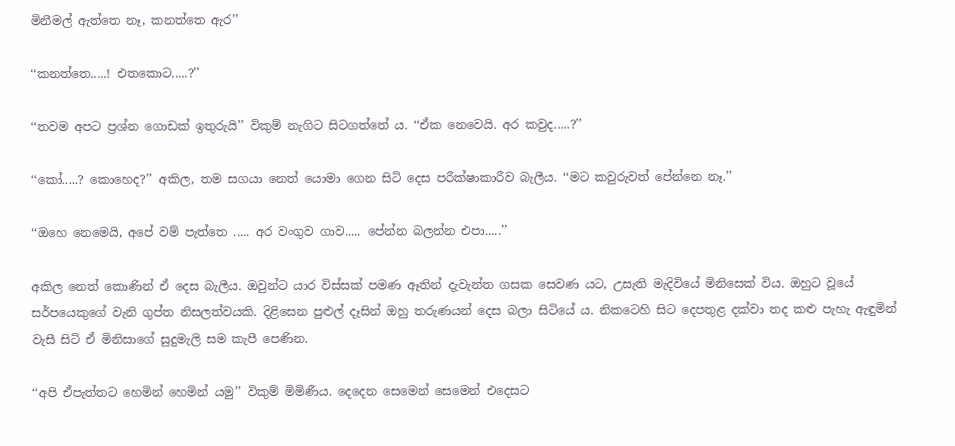මිනීමල් ඇත්තෙ නෑ, කනත්තෙ ඇර’’

‘‘කනත්තෙ.....! එතකොට.....?’’

‘‘තවම අපට ප්‍රශ්න ගොඩක් ඉතුරුයි’’ විකුම් නැගිට සිටගත්තේ ය. ‘‘ඒක නෙවෙයි. අර කවුද.....?’’

‘‘කෝ.....? කොහෙද?’’ අකිල, තම සගයා නෙත් යොමා ගෙන සිටි දෙස පරීක්ෂාකාරීව බැලීය. ‘‘මට කවුරුවත් පේන්නෙ නෑ.’’

‘‘ඔහෙ නෙමෙයි, අපේ වම් පැත්තෙ ..... අර වංගුව ගාව..... පේන්න බලන්න එපා.....’’

අකිල නෙත් කොණින් ඒ දෙස බැලීය. ඔවුන්ට යාර විස්සක් පමණ ඈතින් දැවැන්ත ගසක සෙවණ යට, උසැති මැදිවියේ මිනිසෙක් විය. ඔහුට වූයේ සර්පයෙකුගේ වැනි ගුප්ත නිසලත්වයකි. දිළිසෙන පුළුල් දෑසින් ඔහු තරුණයන් දෙස බලා සිටියේ ය. නිකටෙහි සිට දෙපතුළ දක්වා තද කළු පැහැ ඇඳුමින් වැසී සිටි ඒ මිනිසාගේ සුදුමැලි සම කැපී පෙණින.

‘‘අපි ඒපැත්තට හෙමින් හෙමින් යමු’’ විකුම් මිමිණීය. දෙදෙන සෙමෙන් සෙමෙන් එදෙසට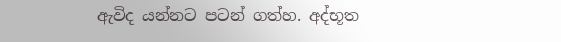ඇවිද යන්නට පටන් ගත්හ. අද්භූත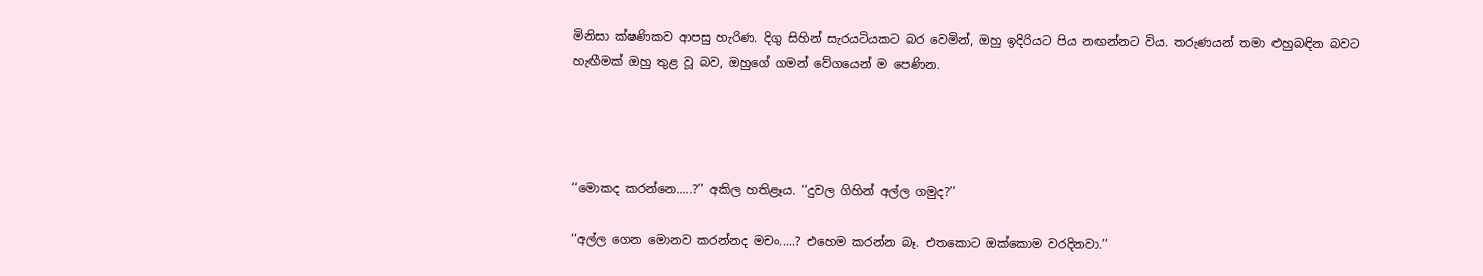මිනිසා ක්ෂණිකව ආපසු හැරිණ. දිගු සිහින් සැරයටියකට බර වෙමින්, ඔහු ඉදිරියට පිය නඟන්නට විය. තරුණයන් තමා ළුහුබඳින බවට හැඟීමක් ඔහු තුළ වූ බව, ඔහුගේ ගමන් වේගයෙන් ම පෙණින.




‘‘මොකද කරන්නෙ.....?’’ අකිල හතිළෑය. ‘‘දුවල ගිහින් අල්ල ගමුද?’’

‘‘අල්ල ගෙන මොනව කරන්නද මචං.....? එහෙම කරන්න බෑ. එතකොට ඔක්කොම වරදිනවා.’’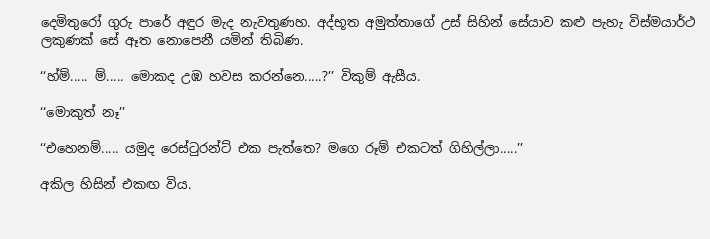දෙමිතුරෝ ගුරු පාරේ අඳුර මැද නැවතුණහ. අද්භූත අමුත්තාගේ උස් සිහින් සේයාව කළු පැහැ විස්මයාර්ථ ලකුණක් සේ ඈත නොපෙනී යමින් තිබිණ.

‘‘හ්ම්..... ම්..... මොකද උඹ හවස කරන්නෙ.....?’’ විකුම් ඇසීය.

‘‘මොකුත් නෑ’’

‘‘එහෙනම්..... යමුද රෙස්ටුරන්ට් එක පැත්තෙ? මගෙ රූම් එකටත් ගිහිල්ලා.....’’

අකිල හිසින් එකඟ විය.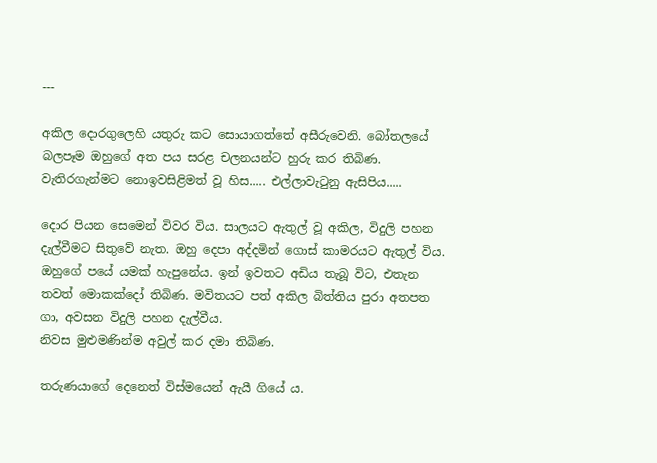---

අකිල දොරගුලෙහි යතුරු කට සොයාගත්තේ අසීරුවෙනි. බෝතලයේ බලපෑම ඔහුගේ අත පය සරළ චලනයන්ට හුරු කර තිබිණ. වැතිරගැන්මට නොඉවසිළිමත් වූ හිස..... එල්ලාවැටුනු ඇසිපිය.....

දොර පියන සෙමෙන් විවර විය. සාලයට ඇතුල් වූ අකිල, විදුලි පහන දැල්වීමට සිතුවේ නැත. ඔහු දෙපා අද්දමින් ගොස් කාමරයට ඇතුල් විය. ඔහුගේ පයේ යමක් හැපුනේය. ඉන් ඉවතට අඩිය තැබූ විට, එතැන තවත් මොකක්දෝ තිබිණ. මවිතයට පත් අකිල බිත්තිය පුරා අතපත ගා, අවසන විදුලි පහන දැල්වීය.
නිවස මුළුමණින්ම අවුල් කර දමා තිබිණ.

තරුණයාගේ දෙනෙත් විස්මයෙන් ඇයී ගියේ ය.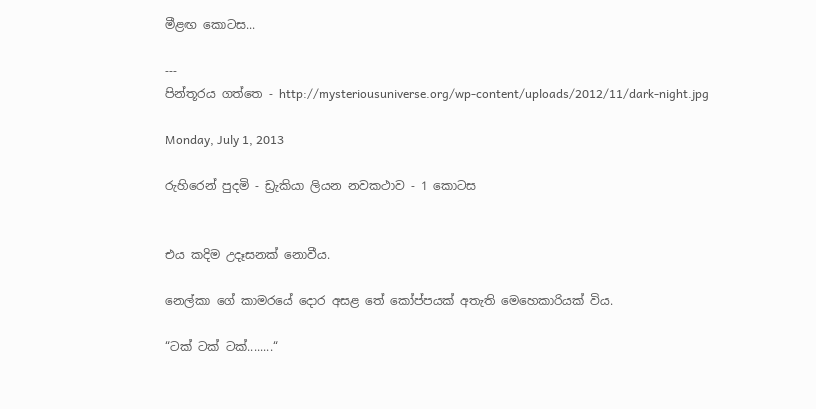මීළඟ කොටස...

---
පින්තූරය ගත්තෙ - http://mysteriousuniverse.org/wp-content/uploads/2012/11/dark-night.jpg

Monday, July 1, 2013

රුහිරෙන් පුදමි - ඩ්‍රැකියා ලියන නවකථාව - 1 කොටස


එය කදිම උදෑසනක් නොවීය.

නෙල්කා ගේ කාමරයේ දොර අසළ තේ කෝප්පයක් අතැති මෙහෙකාරියක් විය.

“ටක් ටක් ටක්........“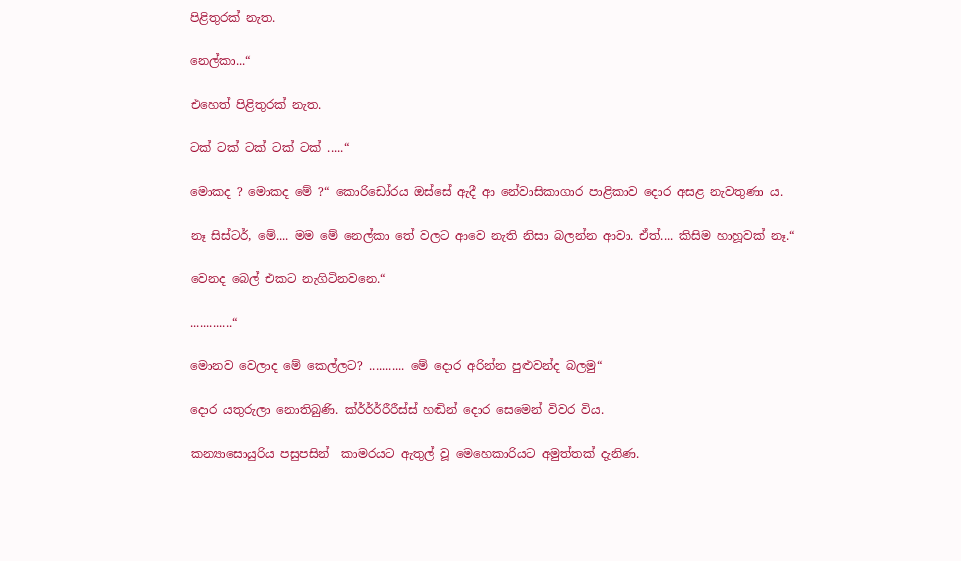පිළිතුරක් නැත.

නෙල්කා...“

එහෙත් පිළිතුරක් නැත.

ටක් ටක් ටක් ටක් ටක් .....“

මොකද ? මොකද මේ ?“ කොරිඩෝරය ඔස්සේ ඇදී ආ නේවාසිකාගාර පාළිකාව දොර අසළ නැවතුණා ය.

නෑ සිස්ටර්, මේ.... මම මේ නෙල්කා තේ වලට ආවෙ නැති නිසා බලන්න ආවා. ඒත්.... කිසිම හාහූවක් නෑ.“

වෙනද බෙල් එකට නැගිටිනවනෙ.“

.............“

මොනව වෙලාද මේ කෙල්ලට? ........... මේ දොර අරින්න පුළුවන්ද බලමු“

දොර යතුරුලා නොතිබුණි. ක්ර්ර්ර්රීරීස්ස් හඬින් දොර සෙමෙන් විවර විය.

කන්‍යාසොයුරිය පසුපසින්  කාමරයට ඇතුල් වූ මෙහෙකාරියට අමුත්තක් දැනිණ.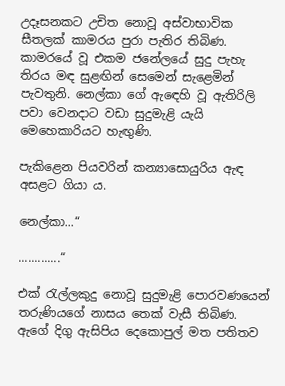උදෑසනකට උචිත නොවූ අස්වාභාවික සීතලක් කාමරය පුරා පැතිර තිබිණ. කාමරයේ වූ එකම ජනේලයේ සුදු පැහැ තිරය මඳ සුළඟින් සෙමෙන් සැළෙමින් පැවතුනි. නෙල්කා ගේ ඇඳෙහි වූ ඇතිරිලි පවා වෙනදාට වඩා සුදුමැළි යැයි මෙහෙකාරියට හැඟුණි.

පැකිළෙන පියවරින් කන්‍යාසොයුරිය ඇඳ අසළට ගියා ය.

නෙල්කා...“

.............“

එක් රැල්ලකුදු නොවූ සුදුමැළි පොරවණයෙන් තරුණියගේ නාසය තෙක් වැසී තිබිණ. ඇගේ දිගු ඇසිපිය දෙකොපුල් මත පතිතව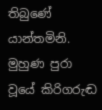තිබුණේ යාන්තමිනි. මුහුණ පුරා වූයේ කිරිගරුඬ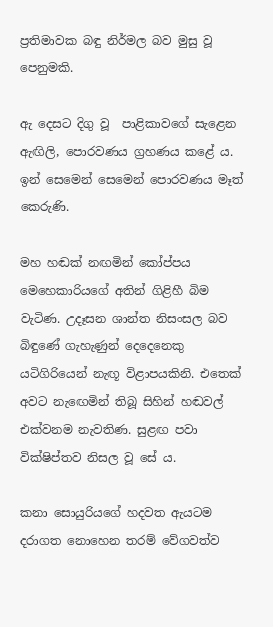ප්‍රතිමාවක බඳු නිර්මල බව මුසු වූ පෙනුමකි.

ඇ දෙසට දිගු වූ  පාළිකාවගේ සැළෙන ඇඟිලි, පොරවණය ග්‍රහණය කළේ ය. ඉන් සෙමෙන් සෙමෙන් පොරවණය මෑත් කෙරුණි.

මහ හඬක් නඟමින් කෝප්පය මෙහෙකාරියගේ අතින් ගිළිහී බිම වැටිණ. උදෑසන ශාන්ත නිසංසල බව බිඳුණේ ගැහැණුන් දෙදෙනෙකු යටිගිරියෙන් නැඟූ විළාපයකිනි. එතෙක් අවට නැඟෙමින් තිබූ සිහින් හඬවල් එක්වනම නැවතිණ. සුළඟ පවා වික්ෂිප්තව නිසල වූ සේ ය.

කනා සොයුරියගේ හදවත ඇයටම දරාගත නොහෙන තරම් වේගවත්ව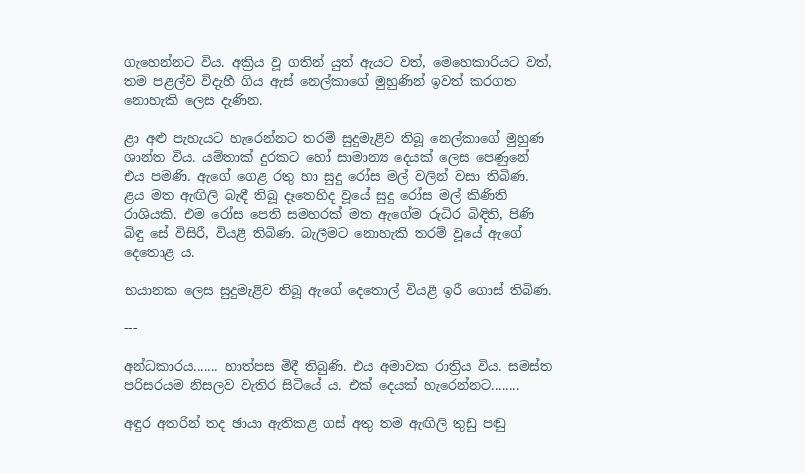ගැහෙන්නට විය. අක්‍රිය වූ ගතින් යුත් ඇයට වත්, මෙහෙකාරියට වත්, තම පළල්ව විදැහී ගිය ඇස් නෙල්කාගේ මුහුණින් ඉවත් කරගත නොහැකි ලෙස දැණින.

ළා අළු පැහැයට හැරෙන්නට තරම් සුදුමැළිව තිබූ නෙල්කාගේ මුහුණ ශාන්ත විය. යම්තාක් දුරකට හෝ සාමාන්‍ය දෙයක් ලෙස පෙණුනේ එය පමණි. ඇගේ ගෙළ රතු හා සුදු රෝස මල් වලින් වසා තිබිණ. ළය මත ඇඟිලි බැඳී තිබූ දෑතෙහිද වූයේ සුදු රෝස මල් කිණිති රාශියකි. එම රෝස පෙති සමහරක් මත ඇගේම රුධිර බිඳිති, පිණි බිඳු සේ විසිරී, වියළී තිබිණ. බැලීමට නොහැකි තරම් වූයේ ඇගේ දෙතොළ ය.

භයානක ලෙස සුදුමැළිව තිබූ ඇගේ දෙතොල් වියළී ඉරී ගොස් තිබිණ.

---

අන්ධකාරය....... හාත්පස මිදී තිබුණි. එය අමාවක රාත්‍රිය විය. සමස්ත පරිසරයම නිසලව වැතිර සිටියේ ය. එක් දෙයක් හැරෙන්නට........

අඳුර අතරින් තද ඡායා ඇතිකළ ගස් අතු තම ඇඟිලි තුඩු පඬු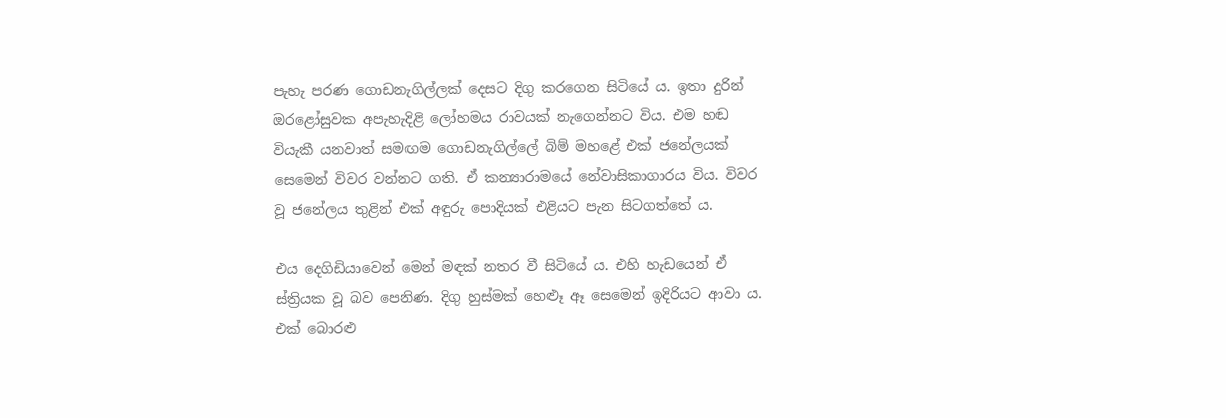පැහැ පරණ ගොඩනැගිල්ලක් දෙසට දිගු කරගෙන සිටියේ ය. ඉතා දුරින් ඔරළෝසුවක අපැහැදිළි ලෝහමය රාවයක් නැගෙන්නට විය. එම හඬ වියැකී යනවාත් සමඟම ගොඩනැගිල්ලේ බිම් මහළේ එක් ජනේලයක් සෙමෙන් විවර වන්නට ගති. ඒ කන්‍යාරාමයේ නේවාසිකාගාරය විය. විවර වූ ජනේලය තුළින් එක් අඳුරු පොදියක් එළියට පැන සිටගත්තේ ය.

එය දෙගිඩියාවෙන් මෙන් මඳක් නතර වී සිටියේ ය. එහි හැඩයෙන් ඒ ස්ත්‍රියක වූ බව පෙනිණ. දිගු හුස්මක් හෙළූ ඈ සෙමෙන් ඉදිරියට ආවා ය. එක් බොරළු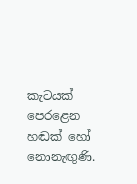කැටයක් පෙරළෙන හඬක් හෝ නොනැඟුණි.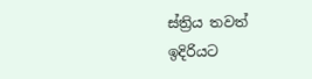ස්ත්‍රිය තවත් ඉදිරියට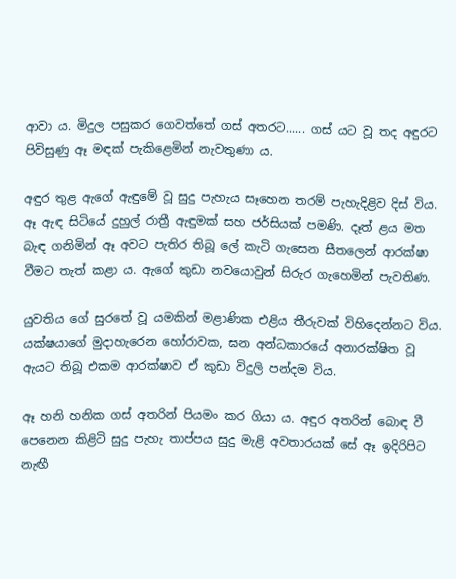ආවා ය. මිදුල පසුකර ගෙවත්තේ ගස් අතරට...... ගස් යට වූ තද අඳුරට පිවිසුණු ඈ මඳක් පැකිළෙමින් නැවතුණා ය.

අඳුර තුළ ඇගේ ඇඳුමේ වූ සුදු පැහැය සෑහෙන තරම් පැහැදිළිව දිස් විය. ඈ ඇඳ සිටියේ දුහුල් රාත්‍රී ඇඳුමක් සහ ජර්සියක් පමණි. දෑත් ළය මත බැඳ ගනිමින් ඈ අවට පැතිර තිබූ ලේ කැටි ගැසෙන සීතලෙන් ආරක්ෂා වීමට තැත් කළා ය. ඇගේ කුඩා නවයොවුන් සිරුර ගැහෙමින් පැවතිණ.

යුවතිය ගේ සුරතේ වූ යමකින් මළාණික එළිය තීරුවක් විහිදෙන්නට විය. යක්ෂයාගේ මුදාහැරෙන හෝරාවක, ඝන අන්ධකාරයේ අනාරක්ෂිත වූ ඇයට තිබූ එකම ආරක්ෂාව ඒ කුඩා විදුලි පන්දම විය.

ඈ හනි හනික ගස් අතරින් පියමං කර ගියා ය. අඳුර අතරින් බොඳ වී පෙනෙන කිළිටි සුදු පැහැ තාප්පය සුදු මැළි අවතාරයක් සේ ඈ ඉදිරිපිට නැඟී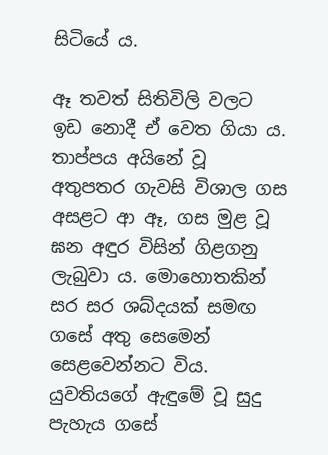සිටියේ ය.

ඈ තවත් සිතිවිලි වලට ඉඩ නොදී ඒ වෙත ගියා ය. තාප්පය අයිනේ වූ අතුපතර ගැවසි විශාල ගස අසළට ආ ඈ, ගස මුළ වූ ඝන අඳුර විසින් ගිළගනු ලැබුවා ය. මොහොතකින් සර සර ශබ්දයක් සමඟ ගසේ අතු සෙමෙන් සෙළවෙන්නට විය. යුවතියගේ ඇඳුමේ වූ සුදු පැහැය ගසේ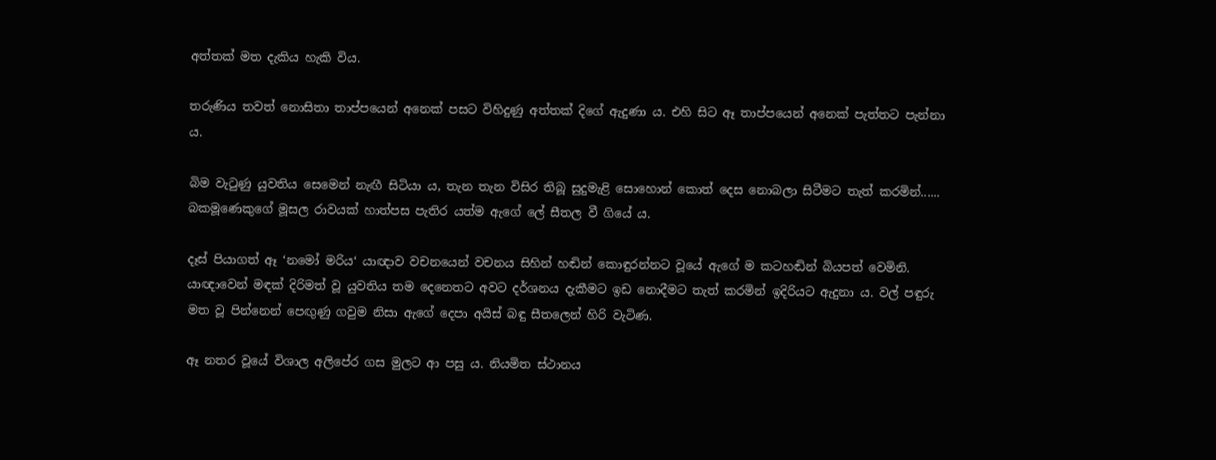අත්තක් මත දැකිය හැකි විය.

තරුණිය තවත් නොසිතා තාප්පයෙන් අනෙක් පසට විහිදුණු අත්තක් දිගේ ඇදුණා ය. එහි සිට ඈ තාප්පයෙන් අනෙක් පැත්තට පැන්නා ය.

බිම වැටුණු යුවතිය සෙමෙන් නැඟී සිටියා ය, තැන තැන විසිර තිබූ සුදුමැළි සොහොන් කොත් දෙස නොබලා සිටීමට තැත් කරමින්...... බකමූණෙකුගේ මූසල රාවයක් හාත්පස පැතිර යත්ම ඇගේ ලේ සීතල වී ගියේ ය.

දෑස් පියාගත් ඈ ‘නමෝ මරිය‘ යාඥාව වචනයෙන් වචනය සිහින් හඬින් කොඳුරන්නට වූයේ ඇගේ ම කටහඬින් බියපත් වෙමිනි. යාඥාවෙන් මඳක් දිරිමත් වූ යුවතිය තම දෙනෙතට අවට දර්ශනය දැකීමට ඉඩ නොදීමට තැත් කරමින් ඉදිරියට ඇදුනා ය. වල් පඳුරු මත වූ පින්නෙන් පෙඟුණු ගවුම නිසා ඇගේ දෙපා අයිස් බඳු සීතලෙන් හිරි වැටිණ.

ඈ නතර වූයේ විශාල අලිපේර ගස මුලට ආ පසු ය. නියමිත ස්ථානය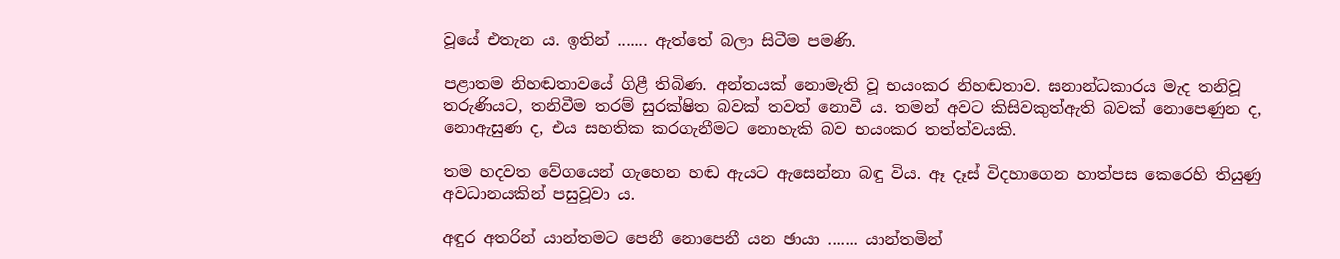වූයේ එතැන ය. ඉතින් ....... ඇත්තේ බලා සිටීම පමණි.

පළාතම නිහඬතාවයේ ගිළී තිබිණ. අන්තයක් නොමැති වූ භයංකර නිහඬතාව. ඝනාන්ධකාරය මැද තනිවූ තරුණියට, තනිවීම තරම් සුරක්ෂිත බවක් තවත් නොවී ය. තමන් අවට කිසිවකුත්ඇති බවක් නොපෙණුන ද, නොඇසුණ ද, එය සහතික කරගැනීමට නොහැකි බව භයංකර තත්ත්වයකි.

තම හදවත වේගයෙන් ගැහෙන හඬ ඇයට ඇසෙන්නා බඳු විය. ඈ දෑස් විදහාගෙන හාත්පස කෙරෙහි තියුණු අවධානයකින් පසුවූවා ය.

අඳුර අතරින් යාන්තමට පෙනී නොපෙනී යන ඡායා ....... යාන්තමින්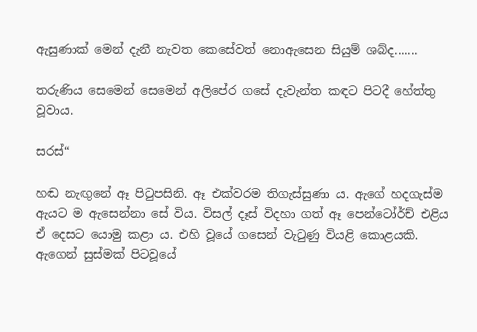ඇසුණාක් මෙන් දැනී නැවත කෙසේවත් නොඇසෙන සියුම් ශබ්ද.......

තරුණිය සෙමෙන් සෙමෙන් අලිපේර ගසේ දැවැන්ත කඳට පිටදී හේත්තු වූවාය.

සරස්“

හඬ නැඟුනේ ඈ පිටුපසිනි. ඈ එක්වරම තිගැස්සුණා ය. ඇගේ හදගැස්ම ඇයට ම ඇසෙන්නා සේ විය. විසල් දෑස් විදහා ගත් ඈ පෙන්ටෝර්ච් එළිය ඒ දෙසට යොමු කළා ය. එහි වූයේ ගසෙන් වැටුණු වියළි කොළයකි. ඇගෙන් සුස්මක් පිටවූයේ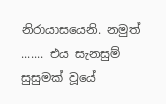නිරායාසයෙනි. නමුත් ....... එය සැනසුම් සුසුමක් වූයේ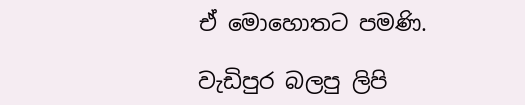ඒ මොහොතට පමණි.

වැඩිපුර බලපු ලිපි